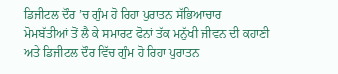ਡਿਜੀਟਲ ਦੌਰ ’ਚ ਗੁੰਮ ਹੋ ਰਿਹਾ ਪੁਰਾਤਨ ਸੱਭਿਆਚਾਰ
ਮੋਮਬੱਤੀਆਂ ਤੋਂ ਲੈ ਕੇ ਸਮਾਰਟ ਫੋਨਾਂ ਤੱਕ ਮਨੁੱਖੀ ਜੀਵਨ ਦੀ ਕਹਾਣੀ ਅਤੇ ਡਿਜੀਟਲ ਦੌਰ ਵਿੱਚ ਗੁੰਮ ਹੋ ਰਿਹਾ ਪੁਰਾਤਨ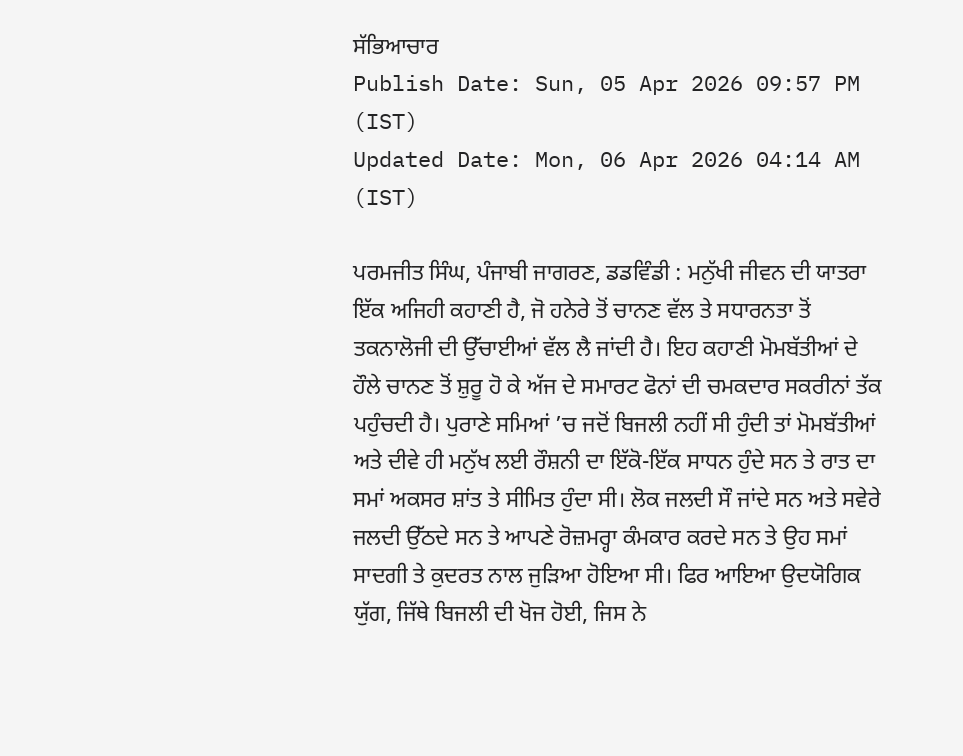ਸੱਭਿਆਚਾਰ
Publish Date: Sun, 05 Apr 2026 09:57 PM (IST)
Updated Date: Mon, 06 Apr 2026 04:14 AM (IST)

ਪਰਮਜੀਤ ਸਿੰਘ, ਪੰਜਾਬੀ ਜਾਗਰਣ, ਡਡਵਿੰਡੀ : ਮਨੁੱਖੀ ਜੀਵਨ ਦੀ ਯਾਤਰਾ ਇੱਕ ਅਜਿਹੀ ਕਹਾਣੀ ਹੈ, ਜੋ ਹਨੇਰੇ ਤੋਂ ਚਾਨਣ ਵੱਲ ਤੇ ਸਧਾਰਨਤਾ ਤੋਂ ਤਕਨਾਲੋਜੀ ਦੀ ਉੱਚਾਈਆਂ ਵੱਲ ਲੈ ਜਾਂਦੀ ਹੈ। ਇਹ ਕਹਾਣੀ ਮੋਮਬੱਤੀਆਂ ਦੇ ਹੌਲੇ ਚਾਨਣ ਤੋਂ ਸ਼ੁਰੂ ਹੋ ਕੇ ਅੱਜ ਦੇ ਸਮਾਰਟ ਫੋਨਾਂ ਦੀ ਚਮਕਦਾਰ ਸਕਰੀਨਾਂ ਤੱਕ ਪਹੁੰਚਦੀ ਹੈ। ਪੁਰਾਣੇ ਸਮਿਆਂ ’ਚ ਜਦੋਂ ਬਿਜਲੀ ਨਹੀਂ ਸੀ ਹੁੰਦੀ ਤਾਂ ਮੋਮਬੱਤੀਆਂ ਅਤੇ ਦੀਵੇ ਹੀ ਮਨੁੱਖ ਲਈ ਰੌਸ਼ਨੀ ਦਾ ਇੱਕੋ-ਇੱਕ ਸਾਧਨ ਹੁੰਦੇ ਸਨ ਤੇ ਰਾਤ ਦਾ ਸਮਾਂ ਅਕਸਰ ਸ਼ਾਂਤ ਤੇ ਸੀਮਿਤ ਹੁੰਦਾ ਸੀ। ਲੋਕ ਜਲਦੀ ਸੌ ਜਾਂਦੇ ਸਨ ਅਤੇ ਸਵੇਰੇ ਜਲਦੀ ਉੱਠਦੇ ਸਨ ਤੇ ਆਪਣੇ ਰੋਜ਼ਮਰ੍ਹਾ ਕੰਮਕਾਰ ਕਰਦੇ ਸਨ ਤੇ ਉਹ ਸਮਾਂ ਸਾਦਗੀ ਤੇ ਕੁਦਰਤ ਨਾਲ ਜੁੜਿਆ ਹੋਇਆ ਸੀ। ਫਿਰ ਆਇਆ ਉਦਯੋਗਿਕ ਯੁੱਗ, ਜਿੱਥੇ ਬਿਜਲੀ ਦੀ ਖੋਜ ਹੋਈ, ਜਿਸ ਨੇ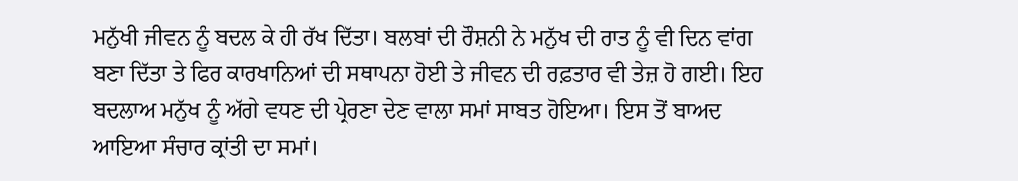ਮਨੁੱਖੀ ਜੀਵਨ ਨੂੰ ਬਦਲ ਕੇ ਹੀ ਰੱਖ ਦਿੱਤਾ। ਬਲਬਾਂ ਦੀ ਰੌਸ਼ਨੀ ਨੇ ਮਨੁੱਖ ਦੀ ਰਾਤ ਨੂੰ ਵੀ ਦਿਨ ਵਾਂਗ ਬਣਾ ਦਿੱਤਾ ਤੇ ਫਿਰ ਕਾਰਖਾਨਿਆਂ ਦੀ ਸਥਾਪਨਾ ਹੋਈ ਤੇ ਜੀਵਨ ਦੀ ਰਫ਼ਤਾਰ ਵੀ ਤੇਜ਼ ਹੋ ਗਈ। ਇਹ ਬਦਲਾਅ ਮਨੁੱਖ ਨੂੰ ਅੱਗੇ ਵਧਣ ਦੀ ਪ੍ਰੇਰਣਾ ਦੇਣ ਵਾਲਾ ਸਮਾਂ ਸਾਬਤ ਹੋਇਆ। ਇਸ ਤੋਂ ਬਾਅਦ ਆਇਆ ਸੰਚਾਰ ਕ੍ਰਾਂਤੀ ਦਾ ਸਮਾਂ।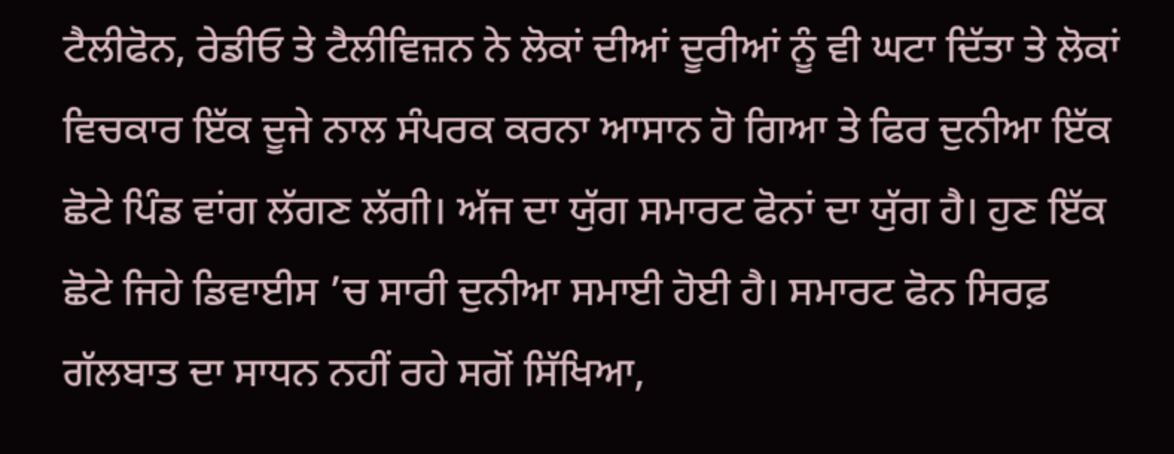ਟੈਲੀਫੋਨ, ਰੇਡੀਓ ਤੇ ਟੈਲੀਵਿਜ਼ਨ ਨੇ ਲੋਕਾਂ ਦੀਆਂ ਦੂਰੀਆਂ ਨੂੰ ਵੀ ਘਟਾ ਦਿੱਤਾ ਤੇ ਲੋਕਾਂ ਵਿਚਕਾਰ ਇੱਕ ਦੂਜੇ ਨਾਲ ਸੰਪਰਕ ਕਰਨਾ ਆਸਾਨ ਹੋ ਗਿਆ ਤੇ ਫਿਰ ਦੁਨੀਆ ਇੱਕ ਛੋਟੇ ਪਿੰਡ ਵਾਂਗ ਲੱਗਣ ਲੱਗੀ। ਅੱਜ ਦਾ ਯੁੱਗ ਸਮਾਰਟ ਫੋਨਾਂ ਦਾ ਯੁੱਗ ਹੈ। ਹੁਣ ਇੱਕ ਛੋਟੇ ਜਿਹੇ ਡਿਵਾਈਸ ’ਚ ਸਾਰੀ ਦੁਨੀਆ ਸਮਾਈ ਹੋਈ ਹੈ। ਸਮਾਰਟ ਫੋਨ ਸਿਰਫ਼ ਗੱਲਬਾਤ ਦਾ ਸਾਧਨ ਨਹੀਂ ਰਹੇ ਸਗੋਂ ਸਿੱਖਿਆ,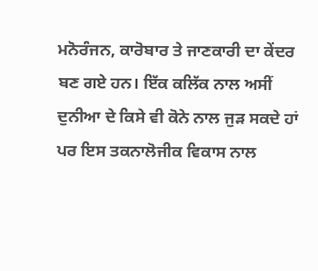ਮਨੋਰੰਜਨ, ਕਾਰੋਬਾਰ ਤੇ ਜਾਣਕਾਰੀ ਦਾ ਕੇਂਦਰ ਬਣ ਗਏ ਹਨ। ਇੱਕ ਕਲਿੱਕ ਨਾਲ ਅਸੀਂ ਦੁਨੀਆ ਦੇ ਕਿਸੇ ਵੀ ਕੋਨੇ ਨਾਲ ਜੁੜ ਸਕਦੇ ਹਾਂ ਪਰ ਇਸ ਤਕਨਾਲੋਜੀਕ ਵਿਕਾਸ ਨਾਲ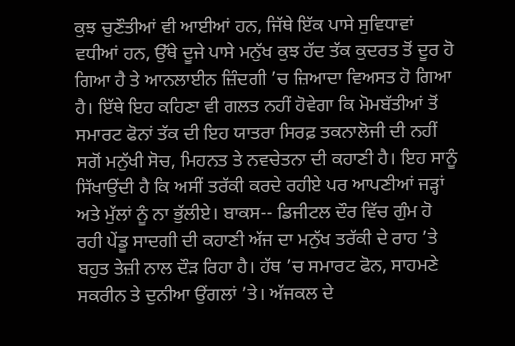ਕੁਝ ਚੁਣੌਤੀਆਂ ਵੀ ਆਈਆਂ ਹਨ, ਜਿੱਥੇ ਇੱਕ ਪਾਸੇ ਸੁਵਿਧਾਵਾਂ ਵਧੀਆਂ ਹਨ, ਉੱਥੇ ਦੂਜੇ ਪਾਸੇ ਮਨੁੱਖ ਕੁਝ ਹੱਦ ਤੱਕ ਕੁਦਰਤ ਤੋਂ ਦੂਰ ਹੋ ਗਿਆ ਹੈ ਤੇ ਆਨਲਾਈਨ ਜ਼ਿੰਦਗੀ ’ਚ ਜ਼ਿਆਦਾ ਵਿਅਸਤ ਹੋ ਗਿਆ ਹੈ। ਇੱਥੇ ਇਹ ਕਹਿਣਾ ਵੀ ਗਲਤ ਨਹੀਂ ਹੋਵੇਗਾ ਕਿ ਮੋਮਬੱਤੀਆਂ ਤੋਂ ਸਮਾਰਟ ਫੋਨਾਂ ਤੱਕ ਦੀ ਇਹ ਯਾਤਰਾ ਸਿਰਫ਼ ਤਕਨਾਲੋਜੀ ਦੀ ਨਹੀਂ ਸਗੋਂ ਮਨੁੱਖੀ ਸੋਚ, ਮਿਹਨਤ ਤੇ ਨਵਚੇਤਨਾ ਦੀ ਕਹਾਣੀ ਹੈ। ਇਹ ਸਾਨੂੰ ਸਿੱਖਾਉਂਦੀ ਹੈ ਕਿ ਅਸੀਂ ਤਰੱਕੀ ਕਰਦੇ ਰਹੀਏ ਪਰ ਆਪਣੀਆਂ ਜੜ੍ਹਾਂ ਅਤੇ ਮੁੱਲਾਂ ਨੂੰ ਨਾ ਭੁੱਲੀਏ। ਬਾਕਸ-- ਡਿਜੀਟਲ ਦੌਰ ਵਿੱਚ ਗੁੰਮ ਹੋ ਰਹੀ ਪੇਂਡੂ ਸਾਦਗੀ ਦੀ ਕਹਾਣੀ ਅੱਜ ਦਾ ਮਨੁੱਖ ਤਰੱਕੀ ਦੇ ਰਾਹ ’ਤੇ ਬਹੁਤ ਤੇਜ਼ੀ ਨਾਲ ਦੌੜ ਰਿਹਾ ਹੈ। ਹੱਥ ’ਚ ਸਮਾਰਟ ਫੋਨ, ਸਾਹਮਣੇ ਸਕਰੀਨ ਤੇ ਦੁਨੀਆ ਉਂਗਲਾਂ ’ਤੇ। ਅੱਜਕਲ ਦੇ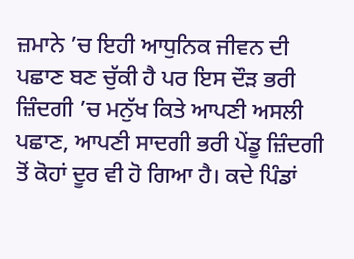ਜ਼ਮਾਨੇ ’ਚ ਇਹੀ ਆਧੁਨਿਕ ਜੀਵਨ ਦੀ ਪਛਾਣ ਬਣ ਚੁੱਕੀ ਹੈ ਪਰ ਇਸ ਦੌੜ ਭਰੀ ਜ਼ਿੰਦਗੀ ’ਚ ਮਨੁੱਖ ਕਿਤੇ ਆਪਣੀ ਅਸਲੀ ਪਛਾਣ, ਆਪਣੀ ਸਾਦਗੀ ਭਰੀ ਪੇਂਡੂ ਜ਼ਿੰਦਗੀ ਤੋਂ ਕੋਹਾਂ ਦੂਰ ਵੀ ਹੋ ਗਿਆ ਹੈ। ਕਦੇ ਪਿੰਡਾਂ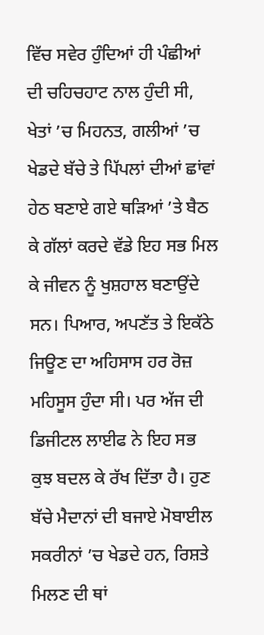ਵਿੱਚ ਸਵੇਰ ਹੁੰਦਿਆਂ ਹੀ ਪੰਛੀਆਂ ਦੀ ਚਹਿਚਹਾਟ ਨਾਲ ਹੁੰਦੀ ਸੀ, ਖੇਤਾਂ ’ਚ ਮਿਹਨਤ, ਗਲੀਆਂ ’ਚ ਖੇਡਦੇ ਬੱਚੇ ਤੇ ਪਿੱਪਲਾਂ ਦੀਆਂ ਛਾਂਵਾਂ ਹੇਠ ਬਣਾਏ ਗਏ ਥੜਿਆਂ ’ਤੇ ਬੈਠ ਕੇ ਗੱਲਾਂ ਕਰਦੇ ਵੱਡੇ ਇਹ ਸਭ ਮਿਲ ਕੇ ਜੀਵਨ ਨੂੰ ਖੁਸ਼ਹਾਲ ਬਣਾਉਂਦੇ ਸਨ। ਪਿਆਰ, ਅਪਣੱਤ ਤੇ ਇਕੱਠੇ ਜਿਊਣ ਦਾ ਅਹਿਸਾਸ ਹਰ ਰੋਜ਼ ਮਹਿਸੂਸ ਹੁੰਦਾ ਸੀ। ਪਰ ਅੱਜ ਦੀ ਡਿਜੀਟਲ ਲਾਈਫ ਨੇ ਇਹ ਸਭ ਕੁਝ ਬਦਲ ਕੇ ਰੱਖ ਦਿੱਤਾ ਹੈ। ਹੁਣ ਬੱਚੇ ਮੈਦਾਨਾਂ ਦੀ ਬਜਾਏ ਮੋਬਾਈਲ ਸਕਰੀਨਾਂ ’ਚ ਖੇਡਦੇ ਹਨ, ਰਿਸ਼ਤੇ ਮਿਲਣ ਦੀ ਥਾਂ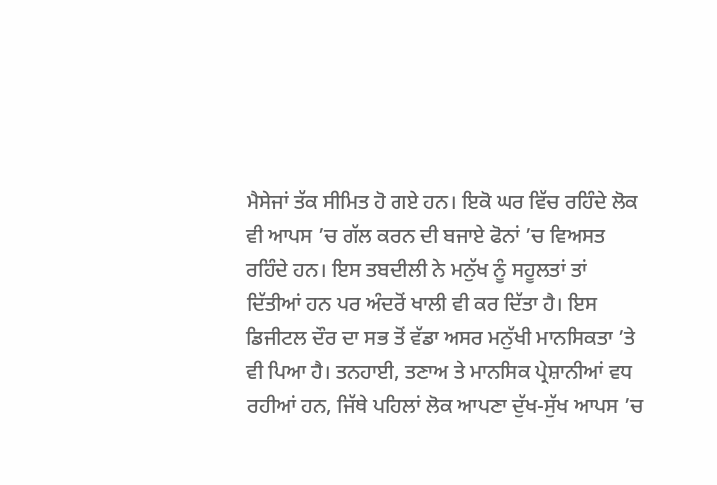ਮੈਸੇਜਾਂ ਤੱਕ ਸੀਮਿਤ ਹੋ ਗਏ ਹਨ। ਇਕੋ ਘਰ ਵਿੱਚ ਰਹਿੰਦੇ ਲੋਕ ਵੀ ਆਪਸ ’ਚ ਗੱਲ ਕਰਨ ਦੀ ਬਜਾਏ ਫੋਨਾਂ ’ਚ ਵਿਅਸਤ ਰਹਿੰਦੇ ਹਨ। ਇਸ ਤਬਦੀਲੀ ਨੇ ਮਨੁੱਖ ਨੂੰ ਸਹੂਲਤਾਂ ਤਾਂ ਦਿੱਤੀਆਂ ਹਨ ਪਰ ਅੰਦਰੋਂ ਖਾਲੀ ਵੀ ਕਰ ਦਿੱਤਾ ਹੈ। ਇਸ ਡਿਜੀਟਲ ਦੌਰ ਦਾ ਸਭ ਤੋਂ ਵੱਡਾ ਅਸਰ ਮਨੁੱਖੀ ਮਾਨਸਿਕਤਾ ’ਤੇ ਵੀ ਪਿਆ ਹੈ। ਤਨਹਾਈ, ਤਣਾਅ ਤੇ ਮਾਨਸਿਕ ਪ੍ਰੇਸ਼ਾਨੀਆਂ ਵਧ ਰਹੀਆਂ ਹਨ, ਜਿੱਥੇ ਪਹਿਲਾਂ ਲੋਕ ਆਪਣਾ ਦੁੱਖ-ਸੁੱਖ ਆਪਸ ’ਚ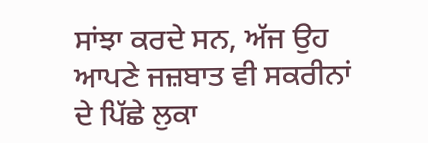ਸਾਂਝਾ ਕਰਦੇ ਸਨ, ਅੱਜ ਉਹ ਆਪਣੇ ਜਜ਼ਬਾਤ ਵੀ ਸਕਰੀਨਾਂ ਦੇ ਪਿੱਛੇ ਲੁਕਾ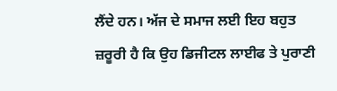ਲੈਂਦੇ ਹਨ। ਅੱਜ ਦੇ ਸਮਾਜ ਲਈ ਇਹ ਬਹੁਤ ਜ਼ਰੂਰੀ ਹੈ ਕਿ ਉਹ ਡਿਜੀਟਲ ਲਾਈਫ ਤੇ ਪੁਰਾਣੀ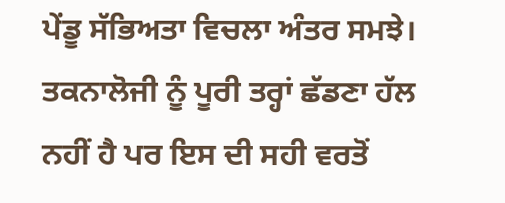ਪੇਂਡੂ ਸੱਭਿਅਤਾ ਵਿਚਲਾ ਅੰਤਰ ਸਮਝੇ। ਤਕਨਾਲੋਜੀ ਨੂੰ ਪੂਰੀ ਤਰ੍ਹਾਂ ਛੱਡਣਾ ਹੱਲ ਨਹੀਂ ਹੈ ਪਰ ਇਸ ਦੀ ਸਹੀ ਵਰਤੋਂ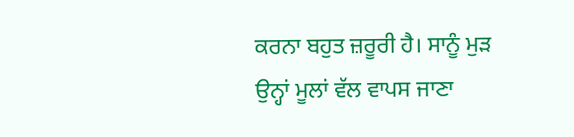ਕਰਨਾ ਬਹੁਤ ਜ਼ਰੂਰੀ ਹੈ। ਸਾਨੂੰ ਮੁੜ ਉਨ੍ਹਾਂ ਮੂਲਾਂ ਵੱਲ ਵਾਪਸ ਜਾਣਾ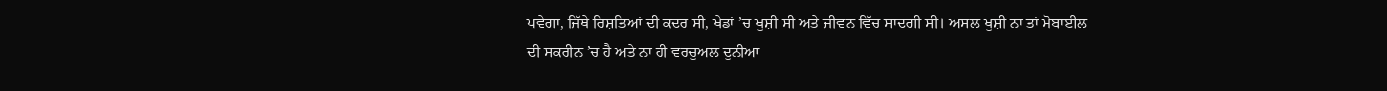ਪਵੇਗਾ, ਜਿੱਥੇ ਰਿਸ਼ਤਿਆਂ ਦੀ ਕਦਰ ਸੀ, ਖੇਡਾਂ ’ਚ ਖੁਸ਼ੀ ਸੀ ਅਤੇ ਜੀਵਨ ਵਿੱਚ ਸਾਦਗੀ ਸੀ। ਅਸਲ ਖੁਸ਼ੀ ਨਾ ਤਾਂ ਮੋਬਾਈਲ ਦੀ ਸਕਰੀਨ ’ਚ ਹੈ ਅਤੇ ਨਾ ਹੀ ਵਰਚੁਅਲ ਦੁਨੀਆ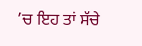’ਚ ਇਹ ਤਾਂ ਸੱਚੇ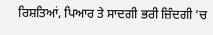ਰਿਸ਼ਤਿਆਂ, ਪਿਆਰ ਤੇ ਸਾਦਗੀ ਭਰੀ ਜ਼ਿੰਦਗੀ ’ਚ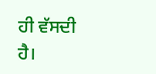ਹੀ ਵੱਸਦੀ ਹੈ।